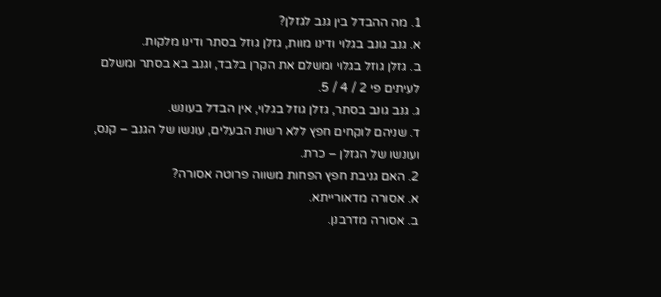1. מה ההבדל בין גנב לגזלן?
א. גנב גונב בגלוי ודינו מוות, גזלן גוזל בסתר ודינו מלקות.
ב. גזלן גוזל בגלוי ומשלם את הקרן בלבד, וגנב בא בסתר ומשלם לעיתים פי 2 / 4 / 5.
ג. גנב גונב בסתר, גזלן גוזל בגלוי, אין הבדל בעונש.
ד. שניהם לוקחים חפץ ללא רשות הבעלים, עונשו של הגנב – קנס, ועונשו של הגזלן – כרת.
2. האם גניבת חפץ הפחות משווה פרוטה אסורה?
א. אסורה מדאורייתא.
ב. אסורה מדרבנן.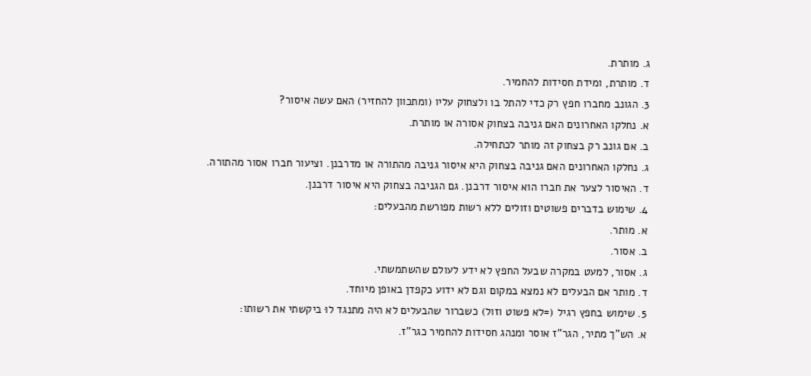ג. מותרת.
ד. מותרת, ומידת חסידות להחמיר.
3. הגונב מחברו חפץ רק כדי להתל בו ולצחוק עליו (ומתכוון להחזיר) האם עשה איסור?
א. נחלקו האחרונים האם גניבה בצחוק אסורה או מותרת.
ב. אם גונב רק בצחוק זה מותר לכתחילה.
ג. נחלקו האחרונים האם גניבה בצחוק היא איסור גניבה מהתורה או מדרבנן. וציעור חברו אסור מהתורה.
ד. האיסור לצער את חברו הוא איסור דרבנן. גם הגניבה בצחוק היא איסור דרבנן.
4. שימוש בדברים פשוטים וזולים ללא רשות מפורשת מהבעלים:
א. מותר.
ב. אסור.
ג. אסור, למעט במקרה שבעל החפץ לא ידע לעולם שהשתמשתי.
ד. מותר אם הבעלים לא נמצא במקום וגם לא ידוע כקפדן באופן מיוחד.
5. שימוש בחפץ רגיל (=לא פשוט וזול) כשברור שהבעלים לא היה מתנגד לוּ ביקשתי את רשותו:
א. הש”ך מתיר, הגר”ז אוסר ומנהג חסידות להחמיר כגר”ז.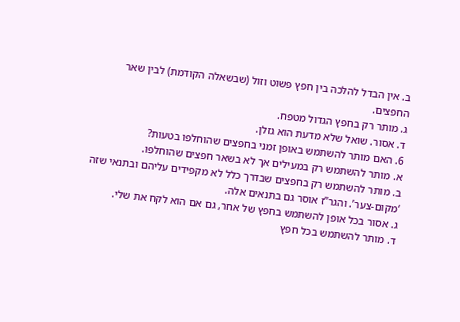ב. אין הבדל להלכה בין חפץ פשוט וזול (שבשאלה הקודמת) לבין שאר החפצים.
ג. מותר רק בחפץ הגדול מטפח.
ד. אסור. שואל שלא מדעת הוא גזלן.
6. האם מותר להשתמש באופן זמני בחפצים שהוחלפו בטעות?
א. מותר להשתמש רק במעילים אך לא בשאר חפצים שהוחלפו.
ב. מותר להשתמש רק בחפצים שבדרך כלל לא מקפידים עליהם ובתנאי שזה ‘מקום-צער’. והגר”ז אוסר גם בתנאים אלה.
ג. אסור בכל אופן להשתמש בחפץ של אחר, גם אם הוא לקח את שלי.
ד. מותר להשתמש בכל חפץ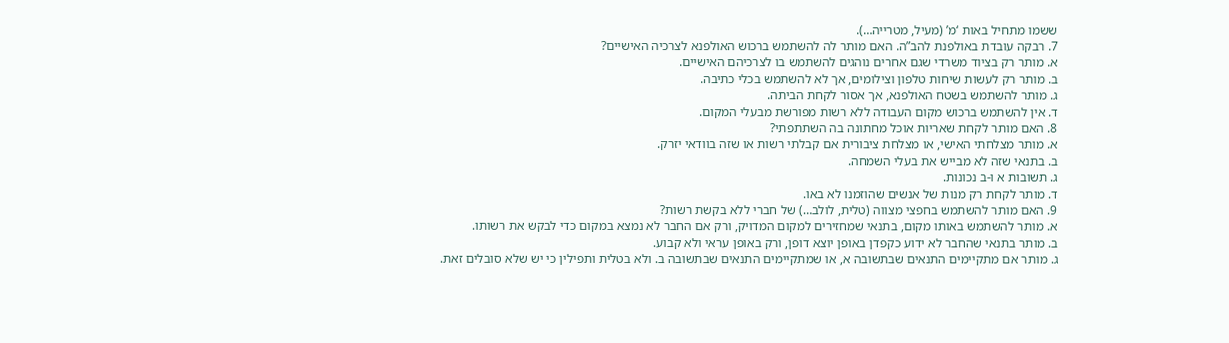ששמו מתחיל באות ‘מ’ (מעיל, מטרייה…).
7. רבקה עובדת באולפנת להב”ה. האם מותר לה להשתמש ברכוש האולפנא לצרכיה האישיים?
א. מותר רק בציוד משרדי שגם אחרים נוהגים להשתמש בו לצרכיהם האישיים.
ב. מותר רק לעשות שיחות טלפון וצילומים, אך לא להשתמש בכלי כתיבה.
ג. מותר להשתמש בשטח האולפנא, אך אסור לקחת הביתה.
ד. אין להשתמש ברכוש מקום העבודה ללא רשות מפורשת מבעלי המקום.
8. האם מותר לקחת שאריות אוכל מחתונה בה השתתפתי?
א. מותר מצלחתי האישי, או מצלחת ציבורית אם קבלתי רשות או שזה בוודאי יזרק.
ב. בתנאי שזה לא מבייש את בעלי השמחה.
ג. תשובות א ו-ב נכונות.
ד. מותר לקחת רק מנות של אנשים שהוזמנו לא באו.
9. האם מותר להשתמש בחפצי מצווה (טלית, לולב…) של חברי ללא בקשת רשות?
א. מותר להשתמש באותו מקום, בתנאי שמחזירים למקום המדויק, ורק אם החבר לא נמצא במקום כדי לבקש את רשותו.
ב. מותר בתנאי שהחבר לא ידוע כקפדן באופן יוצא דופן, ורק באופן עראי ולא קבוע.
ג. מותר אם מתקיימים התנאים שבתשובה א, או שמתקיימים התנאים שבתשובה ב. ולא בטלית ותפילין כי יש שלא סובלים זאת.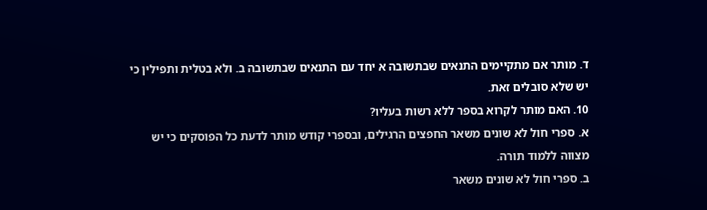ד. מותר אם מתקיימים התנאים שבתשובה א יחד עם התנאים שבתשובה ב. ולא בטלית ותפילין כי יש שלא סובלים זאת.
10. האם מותר לקרוא בספר ללא רשות בעליו?
א. ספרי חול לא שונים משאר החפצים הרגילים, ובספרי קודש מותר לדעת כל הפוסקים כי יש מצווה ללמוד תורה.
ב. ספרי חול לא שונים משאר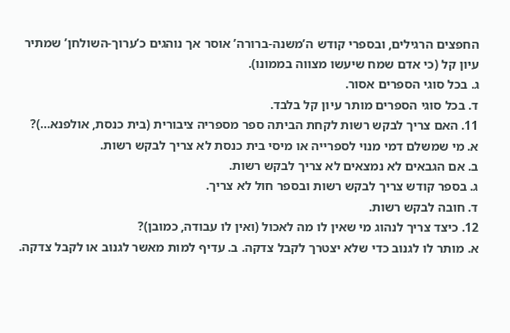החפצים הרגילים, ובספרי קודש ה’משנה-ברורה’ אוסר אך נוהגים כ’ערוך-השולחן’ שמתיר עיון קל (כי אדם שמח שיעשו מצווה בממונו).
ג. בכל סוגי הספרים אסור.
ד. בכל סוגי הספרים מותר עיון קל בלבד.
11. האם צריך לבקש רשות לקחת הביתה ספר מספריה ציבורית (בית כנסת, אולפנא…)?
א. מי שמשלם דמי מנוי לספרייה או מיסי בית כנסת לא צריך לבקש רשות.
ב. אם הגבאים לא נמצאים לא צריך לבקש רשות.
ג. בספר קודש צריך לבקש רשות ובספר חול לא צריך.
ד. חובה לבקש רשות.
12. כיצד צריך לנהוג מי שאין לו מה לאכול (ואין לו עבודה, כמובן)?
א. מותר לו לגנוב כדי שלא יצטרך לקבל צדקה. ב. עדיף למות מאשר לגנוב או לקבל צדקה.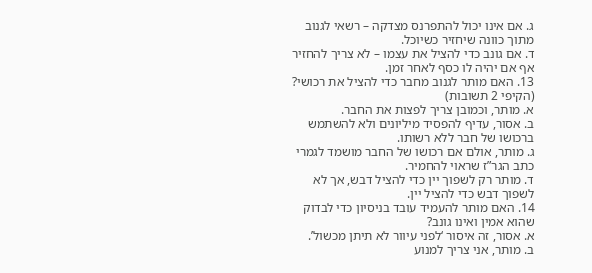ג. אם אינו יכול להתפרנס מצדקה – רשאי לגנוב מתוך כוונה שיחזיר כשיוכל.
ד. אם גונב כדי להציל את עצמו – לא צריך להחזיר אף אם יהיה לו כסף לאחר זמן.
13. האם מותר לגנוב מחבר כדי להציל את רכושי? (הקיפי 2 תשובות)
א. מותר, וכמובן צריך לפצות את החבר.
ב. אסור, עדיף להפסיד מיליונים ולא להשתמש ברכושו של חבר ללא רשותו.
ג. מותר, אולם אם רכושו של החבר מושמד לגמרי כתב הגר”ז שראוי להחמיר.
ד. מותר רק לשפוך יין כדי להציל דבש, אך לא לשפוך דבש כדי להציל יין.
14. האם מותר להעמיד עובד בניסיון כדי לבדוק שהוא אמין ואינו גונב?
א. אסור, זה איסור ‘לפני עיוור לא תיתן מכשול’.
ב. מותר, אני צריך למנוע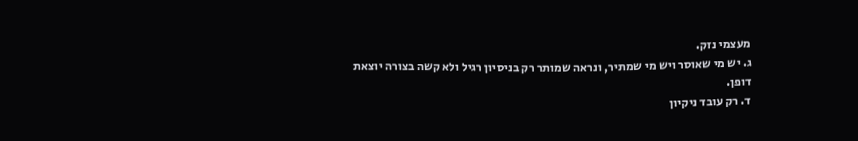מעצמי נזק.
ג. יש מי שאוסר ויש מי שמתיר, ונראה שמותר רק בניסיון רגיל ולא קשה בצורה יוצאת דופן.
ד. רק עובד ניקיון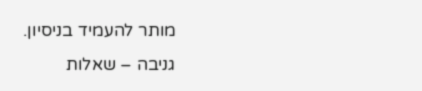מותר להעמיד בניסיון.
גניבה – שאלות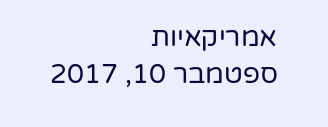אמריקאיות
ספטמבר 10, 2017